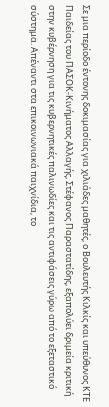Σε μια περίοδο έντονης δοκιμασίας για χιλιάδες μαθητές, ο Βουλευτής Κιλκίς και υπεύθυνος ΚΤΕ Παιδείας του ΠΑΣΟΚ-Κινήματος Αλλαγής, Στέφανος Παραστατίδης, εξαπολύει δριμεία κριτική στην κυβέρνηση για τις κυβερνητικές παλινωδίες και τις αντιφάσεις γύρω από το εξεταστικό σύστημα. Απέναντι στα επικοινωνιακά παιχνίδια, το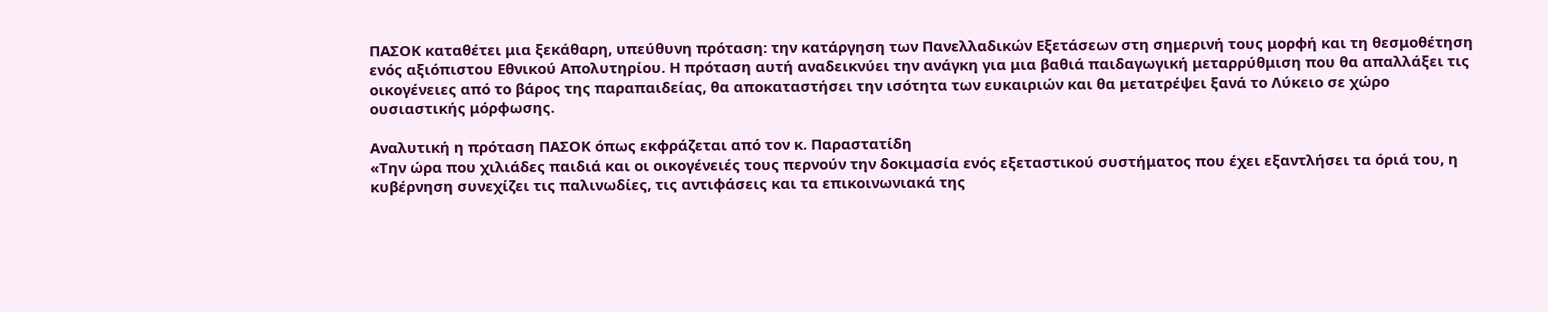ΠΑΣΟΚ καταθέτει μια ξεκάθαρη, υπεύθυνη πρόταση: την κατάργηση των Πανελλαδικών Εξετάσεων στη σημερινή τους μορφή και τη θεσμοθέτηση ενός αξιόπιστου Εθνικού Απολυτηρίου. Η πρόταση αυτή αναδεικνύει την ανάγκη για μια βαθιά παιδαγωγική μεταρρύθμιση που θα απαλλάξει τις οικογένειες από το βάρος της παραπαιδείας, θα αποκαταστήσει την ισότητα των ευκαιριών και θα μετατρέψει ξανά το Λύκειο σε χώρο ουσιαστικής μόρφωσης.

Αναλυτική η πρόταση ΠΑΣΟΚ όπως εκφράζεται από τον κ. Παραστατίδη
«Την ώρα που χιλιάδες παιδιά και οι οικογένειές τους περνούν την δοκιμασία ενός εξεταστικού συστήματος που έχει εξαντλήσει τα όριά του, η κυβέρνηση συνεχίζει τις παλινωδίες, τις αντιφάσεις και τα επικοινωνιακά της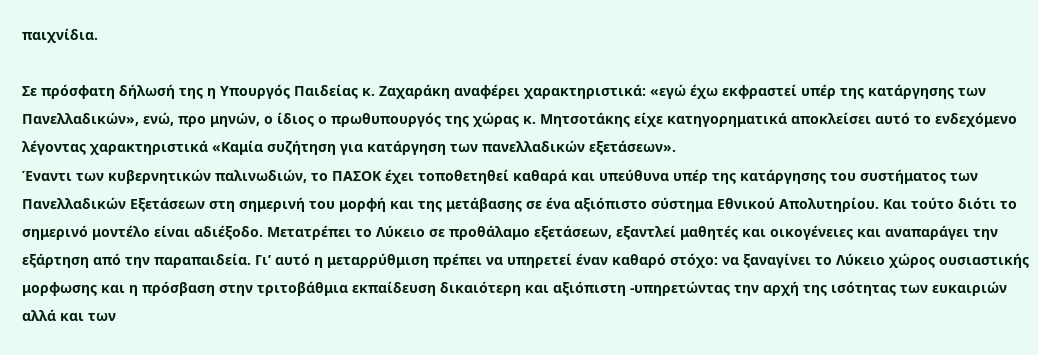παιχνίδια.

Σε πρόσφατη δήλωσή της η Υπουργός Παιδείας κ. Ζαχαράκη αναφέρει χαρακτηριστικά: «εγώ έχω εκφραστεί υπέρ της κατάργησης των Πανελλαδικών», ενώ, προ μηνών, ο ίδιος ο πρωθυπουργός της χώρας κ. Μητσοτάκης είχε κατηγορηματικά αποκλείσει αυτό το ενδεχόμενο λέγοντας χαρακτηριστικά «Καμία συζήτηση για κατάργηση των πανελλαδικών εξετάσεων».
Έναντι των κυβερνητικών παλινωδιών, το ΠΑΣΟΚ έχει τοποθετηθεί καθαρά και υπεύθυνα υπέρ της κατάργησης του συστήματος των Πανελλαδικών Εξετάσεων στη σημερινή του μορφή και της μετάβασης σε ένα αξιόπιστο σύστημα Εθνικού Απολυτηρίου. Και τούτο διότι το σημερινό μοντέλο είναι αδιέξοδο. Μετατρέπει το Λύκειο σε προθάλαμο εξετάσεων, εξαντλεί μαθητές και οικογένειες και αναπαράγει την εξάρτηση από την παραπαιδεία. Γι’ αυτό η μεταρρύθμιση πρέπει να υπηρετεί έναν καθαρό στόχο: να ξαναγίνει το Λύκειο χώρος ουσιαστικής μορφωσης και η πρόσβαση στην τριτοβάθμια εκπαίδευση δικαιότερη και αξιόπιστη -υπηρετώντας την αρχή της ισότητας των ευκαιριών αλλά και των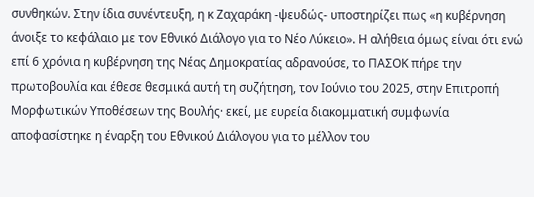συνθηκών. Στην ίδια συνέντευξη, η κ Ζαχαράκη -ψευδώς- υποστηρίζει πως «η κυβέρνηση άνοιξε το κεφάλαιο με τον Εθνικό Διάλογο για το Νέο Λύκειο». Η αλήθεια όμως είναι ότι ενώ επί 6 χρόνια η κυβέρνηση της Νέας Δημοκρατίας αδρανούσε, το ΠΑΣΟΚ πήρε την πρωτοβουλία και έθεσε θεσμικά αυτή τη συζήτηση, τον Ιούνιο του 2025, στην Επιτροπή Μορφωτικών Υποθέσεων της Βουλής· εκεί, με ευρεία διακομματική συμφωνία αποφασίστηκε η έναρξη του Εθνικού Διάλογου για το μέλλον του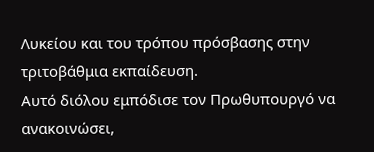Λυκείου και του τρόπου πρόσβασης στην τριτοβάθμια εκπαίδευση.
Αυτό διόλου εμπόδισε τον Πρωθυπουργό να ανακοινώσει,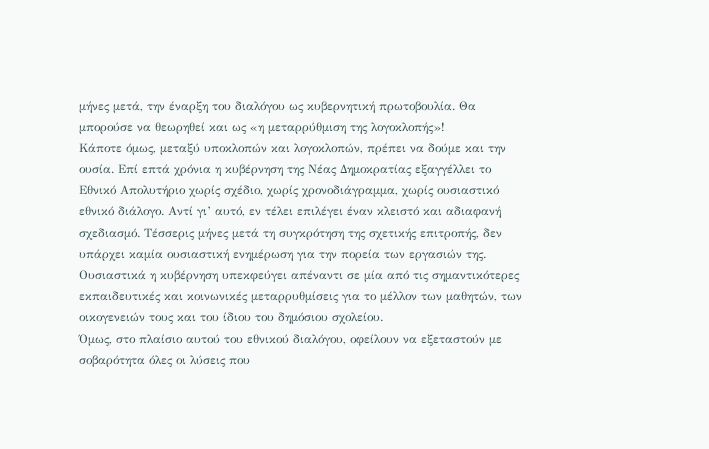μήνες μετά, την έναρξη του διαλόγου ως κυβερνητική πρωτοβουλία. Θα μπορούσε να θεωρηθεί και ως «η μεταρρύθμιση της λογοκλοπής»!
Κάποτε όμως, μεταξύ υποκλοπών και λογοκλοπών, πρέπει να δούμε και την ουσία. Επί επτά χρόνια η κυβέρνηση της Νέας Δημοκρατίας εξαγγέλλει το Εθνικό Απολυτήριο χωρίς σχέδιο, χωρίς χρονοδιάγραμμα, χωρίς ουσιαστικό εθνικό διάλογο. Αντί γι’ αυτό, εν τέλει επιλέγει έναν κλειστό και αδιαφανή σχεδιασμό. Τέσσερις μήνες μετά τη συγκρότηση της σχετικής επιτροπής, δεν υπάρχει καμία ουσιαστική ενημέρωση για την πορεία των εργασιών της. Ουσιαστικά η κυβέρνηση υπεκφεύγει απέναντι σε μία από τις σημαντικότερες εκπαιδευτικές και κοινωνικές μεταρρυθμίσεις για το μέλλον των μαθητών, των οικογενειών τους και του ίδιου του δημόσιου σχολείου.
Όμως, στο πλαίσιο αυτού του εθνικού διαλόγου, οφείλουν να εξεταστούν με σοβαρότητα όλες οι λύσεις που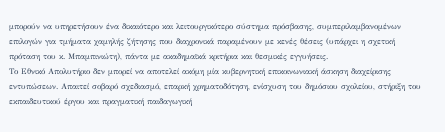μπορούν να υπηρετήσουν ένα δικαιότερο και λειτουργικότερο σύστημα πρόσβασης, συμπεριλαμβανομένων επιλογών για τμήματα χαμηλής ζήτησης που διαχρονικά παραμένουν με κενές θέσεις (υπάρχει η σχετική πρόταση του κ. Μπαμπινιώτη), πάντα με ακαδημαϊκά κριτήρια και θεσμικές εγγυήσεις.
Το Εθνικό Απολυτήριο δεν μπορεί να αποτελεί ακόμη μία κυβερνητική επικοινωνιακή άσκηση διαχείρισης εντυπώσεων. Απαιτεί σοβαρό σχεδιασμό, επαρκή χρηματοδότηση, ενίσχυση του δημόσιου σχολείου, στήριξη του εκπαιδευτικού έργου και πραγματική παιδαγωγική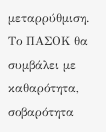μεταρρύθμιση.
Το ΠΑΣΟΚ θα συμβάλει με καθαρότητα, σοβαρότητα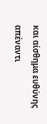και αίσθημα ευθύνης απέναντι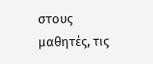στους μαθητές, τις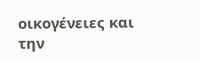οικογένειες και την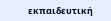εκπαιδευτική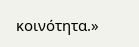κοινότητα.»